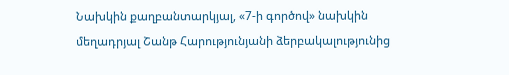Նախկին քաղբանտարկյալ, «7-ի գործով» նախկին մեղադրյալ Շանթ Հարությունյանի ձերբակալությունից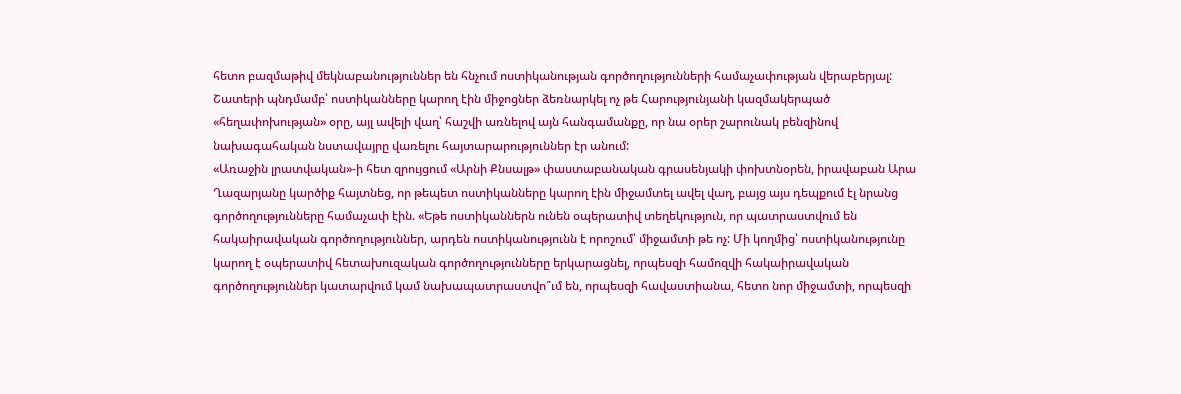հետո բազմաթիվ մեկնաբանություններ են հնչում ոստիկանության գործողությունների համաչափության վերաբերյալ: Շատերի պնդմամբ՝ ոստիկանները կարող էին միջոցներ ձեռնարկել ոչ թե Հարությունյանի կազմակերպած «հեղափոխության» օրը, այլ ավելի վաղ՝ հաշվի առնելով այն հանգամանքը, որ նա օրեր շարունակ բենզինով նախագահական նստավայրը վառելու հայտարարություններ էր անում:
«Առաջին լրատվական»-ի հետ զրույցում «Արնի Քնսալթ» փաստաբանական գրասենյակի փոխտնօրեն, իրավաբան Արա Ղազարյանը կարծիք հայտնեց, որ թեպետ ոստիկանները կարող էին միջամտել ավել վաղ, բայց այս դեպքում էլ նրանց գործողությունները համաչափ էին. «Եթե ոստիկաններն ունեն օպերատիվ տեղեկություն, որ պատրաստվում են հակաիրավական գործողություններ, արդեն ոստիկանությունն է որոշում՝ միջամտի թե ոչ: Մի կողմից՝ ոստիկանությունը կարող է օպերատիվ հետախուզական գործողությունները երկարացնել, որպեսզի համոզվի հակաիրավական գործողություններ կատարվում կամ նախապատրաստվո՞ւմ են, որպեսզի հավաստիանա, հետո նոր միջամտի, որպեսզի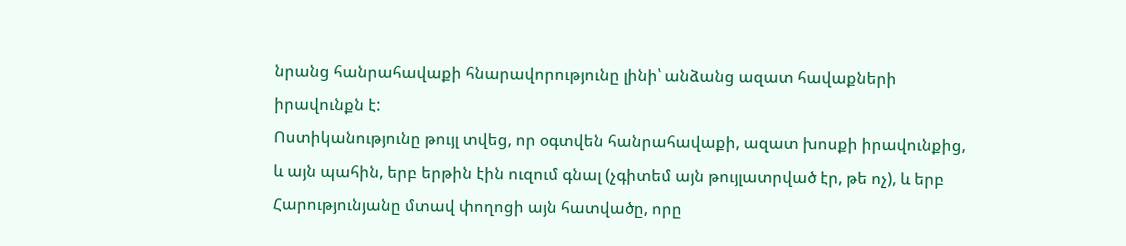նրանց հանրահավաքի հնարավորությունը լինի՝ անձանց ազատ հավաքների իրավունքն է:
Ոստիկանությունը թույլ տվեց, որ օգտվեն հանրահավաքի, ազատ խոսքի իրավունքից, և այն պահին, երբ երթին էին ուզում գնալ (չգիտեմ այն թույլատրված էր, թե ոչ), և երբ Հարությունյանը մտավ փողոցի այն հատվածը, որը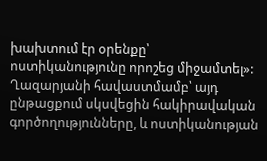խախտում էր օրենքը՝ ոստիկանությունը որոշեց միջամտել»:
Ղազարյանի հավաստմամբ՝ այդ ընթացքում սկսվեցին հակիրավական գործողությունները, և ոստիկանության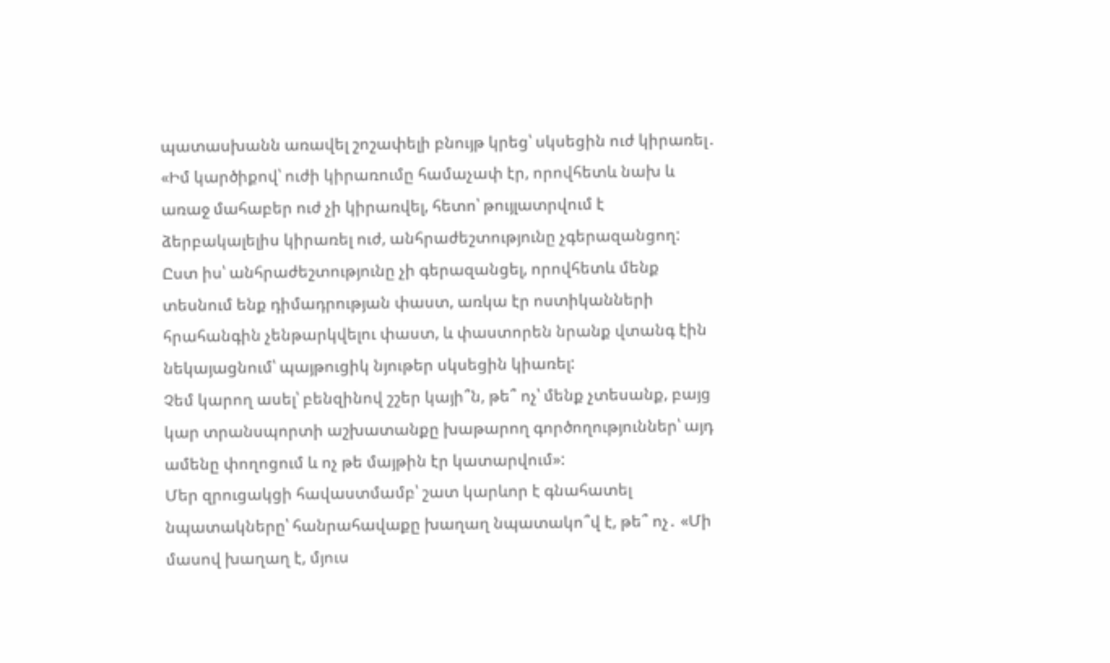պատասխանն առավել շոշափելի բնույթ կրեց՝ սկսեցին ուժ կիրառել․ «Իմ կարծիքով՝ ուժի կիրառումը համաչափ էր, որովհետև նախ և առաջ մահաբեր ուժ չի կիրառվել, հետո՝ թույլատրվում է ձերբակալելիս կիրառել ուժ, անհրաժեշտությունը չգերազանցող:
Ըստ իս՝ անհրաժեշտությունը չի գերազանցել, որովհետև մենք տեսնում ենք դիմադրության փաստ, առկա էր ոստիկանների հրահանգին չենթարկվելու փաստ, և փաստորեն նրանք վտանգ էին նեկայացնում՝ պայթուցիկ նյութեր սկսեցին կիառել:
Չեմ կարող ասել՝ բենզինով շշեր կայի՞ն, թե՞ ոչ՝ մենք չտեսանք, բայց կար տրանսպորտի աշխատանքը խաթարող գործողություններ՝ այդ ամենը փողոցում և ոչ թե մայթին էր կատարվում»:
Մեր զրուցակցի հավաստմամբ՝ շատ կարևոր է գնահատել նպատակները՝ հանրահավաքը խաղաղ նպատակո՞վ է, թե՞ ոչ․ «Մի մասով խաղաղ է, մյուս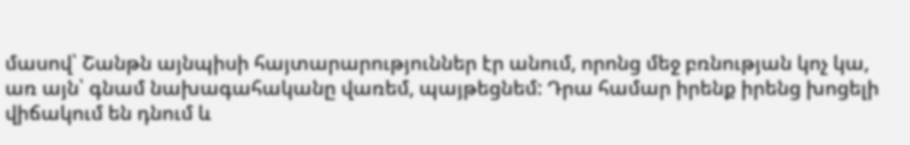մասով՝ Շանթն այնպիսի հայտարարություններ էր անում, որոնց մեջ բռնության կոչ կա, առ այն՝ գնամ նախագահականը վառեմ, պայթեցնեմ: Դրա համար իրենք իրենց խոցելի վիճակում են դնում և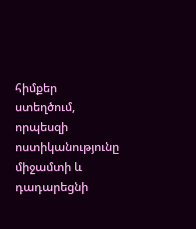հիմքեր ստեղծում, որպեսզի ոստիկանությունը միջամտի և դադարեցնի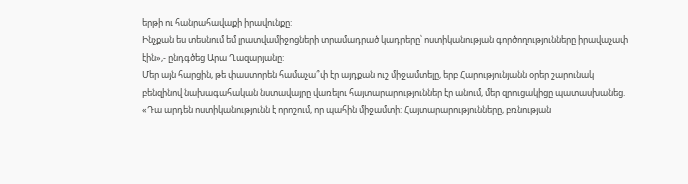երթի ու հանրահավաքի իրավունքը:
Ինչքան ես տեսնում եմ լրատվամիջոցների տրամադրած կադրերը՝ ոստիկանության գործողությունները իրավաչափ էին»,- ընդգծեց Արա Ղազարյանը:
Մեր այն հարցին, թե փաստորեն համաչա՞փ էր այդքան ուշ միջամտելը, երբ Հարությունյանն օրեր շարունակ բենզինով նախագահական նստավայրը վառելու հայտարարություններ էր անում, մեր զրուցակիցը պատասխանեց. «Դա արդեն ոստիկանությունն է որոշում, որ պահին միջամտի: Հայտարարությունները, բռնության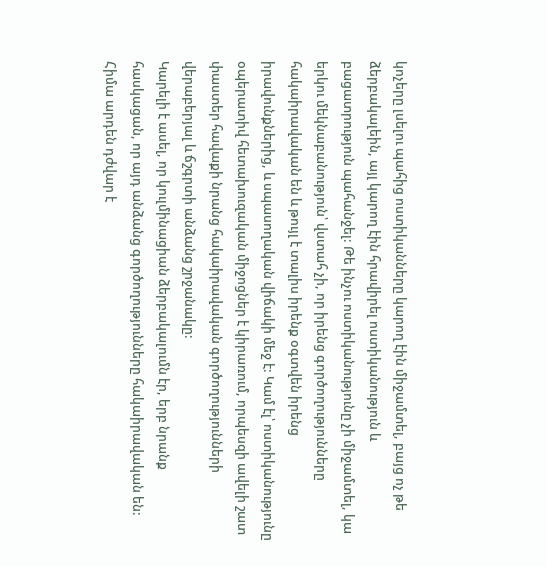կոչերը լսելու պահից ոստիկանները կարող էին միջամտել, բայց ոչ թե ձերբակալեին, այլ կարող էին հրավիրել ոստիկանություն և բացատրություն պահանջել: Թե ինչու ոստիկանությունը չի միջամտել, կա երկու մեկնաբանություն՝ վստահ չի, որ իրենց գործողությունները հակաիրավական են և թույլ է տալիս իրենք օգտվեն իրենց իրավունքներից, և սպասողական վիճակի մեջ է: Կամ էլ՝ ոստիկանությունը օպերատիվ հետախուզական միջոցներ է կիրառում, որպեսզի ավելի շատ փաստեր հավաքի նրանց հակաիրավական գործողությունների վերաբերյալ և ճշգրտի անձանց շրջանակը:
Կարելի է ասել, որ կուլմինացիան ձերբակալումն էր, երբ նրանք հասկացան, որ այդ անձանց գործողությունները հակաիրավական են: Հիմա արդեն դժվար է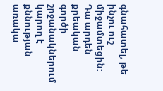գնահատել, թե ինչու ուշ միջամտեցին: Դա արդեն քրեական գործի շրջանակներում կարող է քննության առակա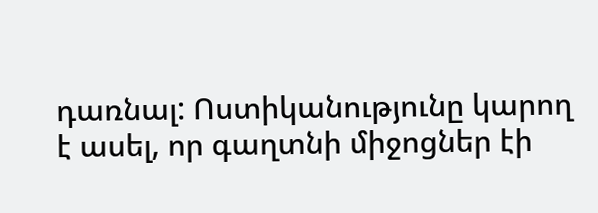դառնալ: Ոստիկանությունը կարող է ասել, որ գաղտնի միջոցներ էի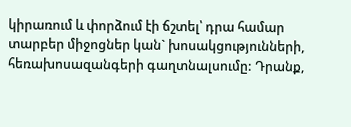կիրառում և փորձում էի ճշտել՝ դրա համար տարբեր միջոցներ կան` խոսակցությունների, հեռախոսազանգերի գաղտնալսումը: Դրանք,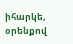իհարկե, օրենքով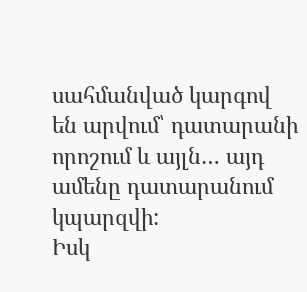սահմանված կարգով են արվում՝ դատարանի որոշում և այլն… այդ ամենը դատարանում կպարզվի:
Իսկ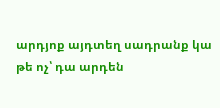արդյոք այդտեղ սադրանք կա թե ոչ՝ դա արդեն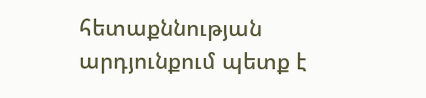հետաքննության արդյունքում պետք է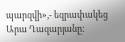պարզվի»,- եզրափակեց Արա Ղազարյանը: